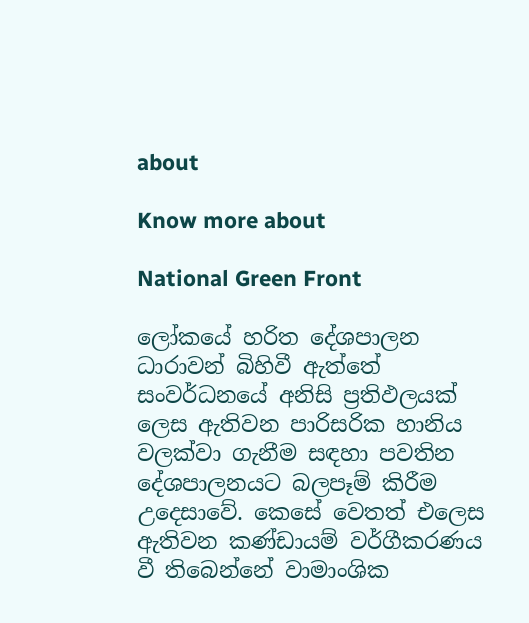about

Know more about

National Green Front

ලෝකයේ හරිත දේශපාලන ධාරාවන් බිහිවී ඇත්තේ සංවර්ධනයේ අනිසි ප්‍රතිඵලයක් ලෙස ඇතිවන පාරිසරික හානිය වලක්වා ගැනීම සඳහා පවතින දේශපාලනයට බලපෑම් කිරීම උදෙසාවේ. කෙසේ වෙතත් එලෙස ඇතිවන කණ්ඩායම් වර්ගීකරණය වී තිබෙන්නේ වාමාංශික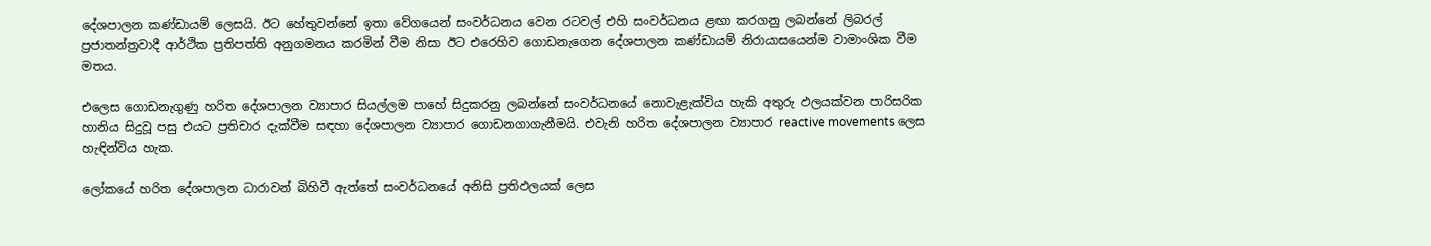දේශපාලන කණ්ඩායම් ලෙසයි. ඊට හේතුවන්නේ ඉතා වේගයෙන් සංවර්ධනය වෙන රටවල් එහි සංවර්ධනය ළඟා කරගනු ලබන්නේ ලිබරල් ප්‍රජාතන්ත්‍රවාදී ආර්ථික ප්‍රතිපත්ති අනුගමනය කරමින් වීම නිසා ඊට එරෙහිව ගොඩනැගෙන දේශපාලන කණ්ඩායම් නිරායාසයෙන්ම වාමාංශික වීම මතය.

එලෙස ගොඩනැගුණු හරිත දේශපාලන ව්‍යාපාර සියල්ලම පාහේ සිදුකරනු ලබන්නේ සංවර්ධනයේ නොවැළැක්විය හැකි අතුරු ඵලයක්වන පාරිසරික හානිය සිදුවූ පසු එයට ප්‍රතිචාර දැක්වීම සඳහා දේශපාලන ව්‍යාපාර ගොඩනගාගැනීමයි. එවැනි හරිත දේශපාලන ව්‍යාපාර reactive movements ලෙස හැඳින්විය හැක.

ලෝකයේ හරිත දේශපාලන ධාරාවන් බිහිවී ඇත්තේ සංවර්ධනයේ අනිසි ප්‍රතිඵලයක් ලෙස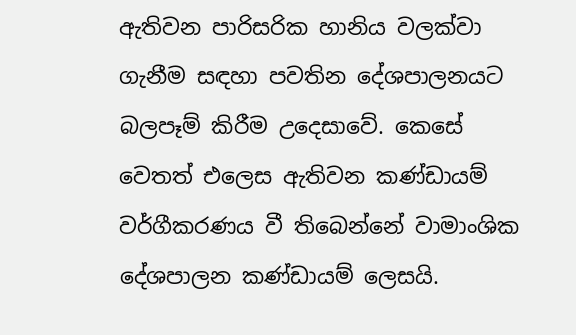ඇතිවන පාරිසරික හානිය වලක්වා ගැනීම සඳහා පවතින දේශපාලනයට බලපෑම් කිරීම උදෙසාවේ. කෙසේ වෙතත් එලෙස ඇතිවන කණ්ඩායම් වර්ගීකරණය වී තිබෙන්නේ වාමාංශික දේශපාලන කණ්ඩායම් ලෙසයි.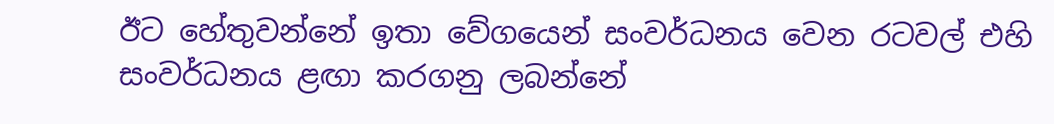ඊට හේතුවන්නේ ඉතා වේගයෙන් සංවර්ධනය වෙන රටවල් එහි සංවර්ධනය ළඟා කරගනු ලබන්නේ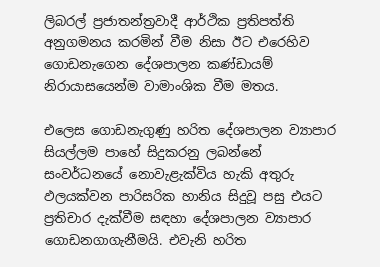ලිබරල් ප්‍රජාතන්ත්‍රවාදී ආර්ථික ප්‍රතිපත්ති අනුගමනය කරමින් වීම නිසා ඊට එරෙහිව ගොඩනැගෙන දේශපාලන කණ්ඩායම් නිරායාසයෙන්ම වාමාංශික වීම මතය.

එලෙස ගොඩනැගුණු හරිත දේශපාලන ව්‍යාපාර සියල්ලම පාහේ සිදුකරනු ලබන්නේ සංවර්ධනයේ නොවැළැක්විය හැකි අතුරු ඵලයක්වන පාරිසරික හානිය සිදුවූ පසු එයට ප්‍රතිචාර දැක්වීම සඳහා දේශපාලන ව්‍යාපාර ගොඩනගාගැනීමයි. එවැනි හරිත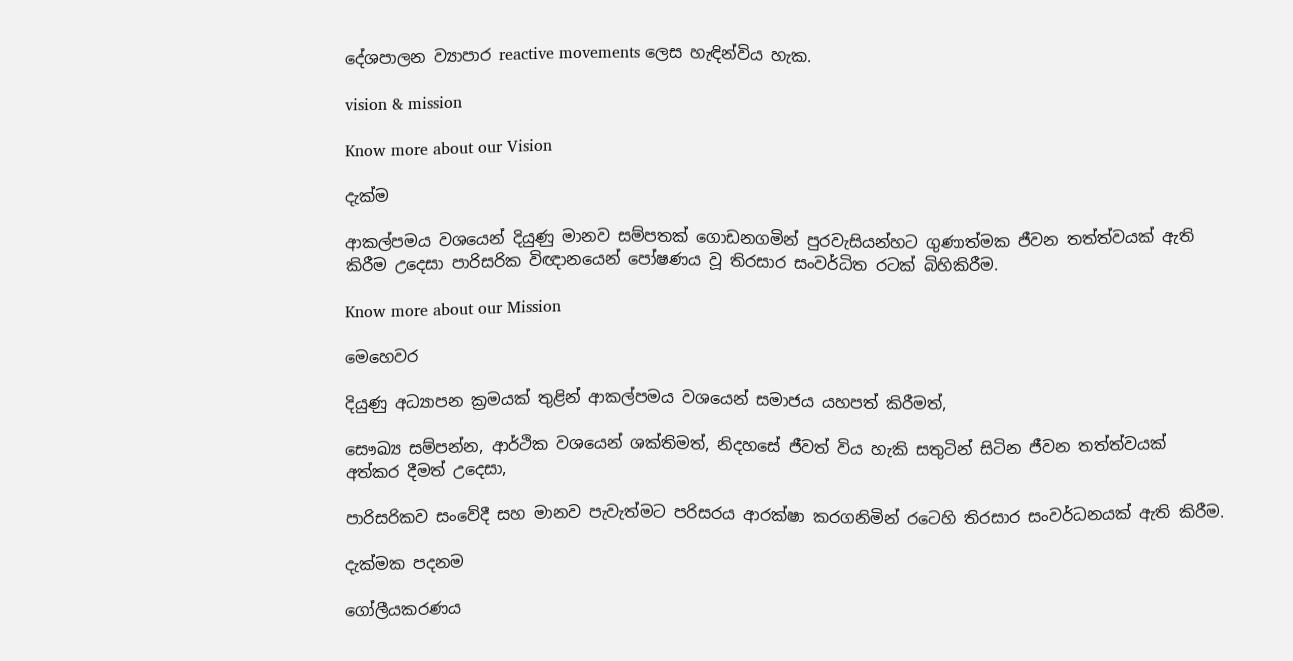දේශපාලන ව්‍යාපාර reactive movements ලෙස හැඳින්විය හැක.

vision & mission

Know more about our Vision

දැක්ම

ආකල්පමය වශයෙන් දියුණු මානව සම්පතක් ගොඩනගමින් පුරවැසියන්හට ගුණාත්මක ජීවන තත්ත්වයක් ඇති කිරීම උදෙසා පාරිසරික විඥානයෙන් පෝෂණය වූ තිරසාර සංවර්ධිත රටක් බිහිකිරීම.

Know more about our Mission

මෙහෙවර

දියුණු අධ්‍යාපන ක්‍රමයක් තුළින් ආකල්පමය වශයෙන් සමාජය යහපත් කිරීමත්,

සෞඛ්‍ය සම්පන්න, ආර්ථික වශයෙන් ශක්තිමත්, නිදහසේ ජීවත් විය හැකි සතුටින් සිටින ජීවන තත්ත්වයක් අත්කර දීමත් උදෙසා,

පාරිසරිකව සංවේදී සහ මානව පැවැත්මට පරිසරය ආරක්ෂා කරගනිමින් රටෙහි තිරසාර සංවර්ධනයක් ඇති කිරීම.

දැක්මක පදනම

ගෝලීයකරණය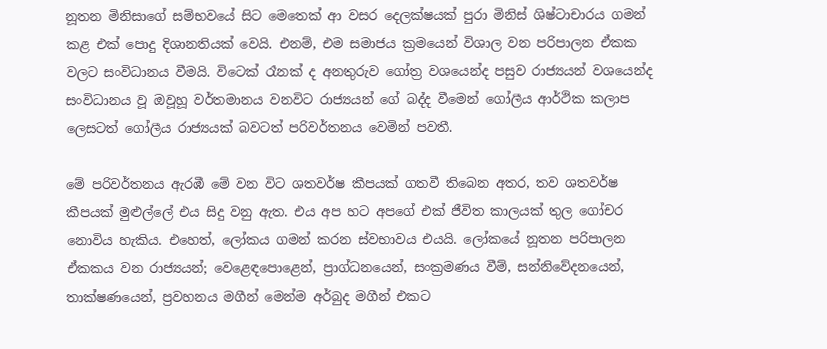නූතන මිනිසාගේ සම්භවයේ සිට මෙතෙක් ආ වසර දෙලක්ෂයක් පුරා මිනිස් ශිෂ්ටාචාරය ගමන් කළ එක් පොදු දිශානතියක් වෙයි. එනම්, එම සමාජය ක්‍රමයෙන් විශාල වන පරිපාලන ඒකක වලට සංවිධානය වීමයි. විටෙක් රෑනක් ද අනතුරුව ගෝත්‍ර වශයෙන්ද පසුව රාජ්‍යයන් වශයෙන්ද සංවිධානය වූ ඔවූහූ වර්තමානය වනවිට රාජ්‍යයන් ගේ බද්ද වීමෙන් ගෝලීය ආර්ථික කලාප ලෙසටත් ගෝලීය රාජ්‍යයක් බවටත් පරිවර්තනය වෙමින් පවතී.

මේ පරිවර්තනය ඇරඹී මේ වන විට ශතවර්ෂ කීපයක් ගතවී තිබෙන අතර, තව ශතවර්ෂ කීපයක් මුළුල්ලේ එය සිදු වනු ඇත. එය අප හට අපගේ එක් ජීවිත කාලයක් තුල ගෝචර නොවිය හැකිය. එහෙත්, ලෝකය ගමන් කරන ස්වභාවය එයයි. ලෝකයේ නූතන පරිපාලන ඒකකය වන රාජ්‍යයන්; වෙළෙඳපොළෙන්, ප්‍රාග්ධනයෙන්, සංක්‍රමණය වීම්, සන්නිවේදනයෙන්, තාක්ෂණයෙන්, ප්‍රවහනය මගීන් මෙන්ම අර්බුද මගීන් එකට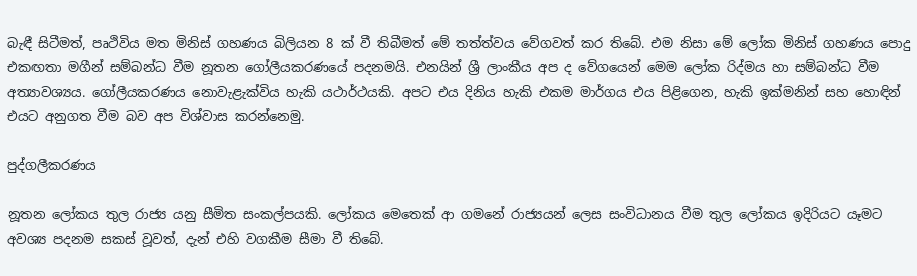බැඳී සිටීමත්, පෘථිවිය මත මිනිස් ගහණය බිලියන 8 ක් වී තිබීමත් මේ තත්ත්වය වේගවත් කර තිබේ. එම නිසා මේ ලෝක මිනිස් ගහණය පොදු එකඟතා මගීන් සම්බන්ධ වීම නූතන ගෝලීයකරණයේ පදනමයි. එනයින් ශ්‍රී ලාංකීය අප ද වේගයෙන් මෙම ලෝක රිද්මය හා සම්බන්ධ වීම අත්‍යාවශ්‍යය. ගෝලීයකරණය නොවැළැක්විය හැකි යථාර්ථයකි. අපට එය දිනිය හැකි එකම මාර්ගය එය පිළිගෙන, හැකි ඉක්මනින් සහ හොඳින් එයට අනුගත වීම බව අප විශ්වාස කරන්නෙමු.

පුද්ගලීකරණය

නූතන ලෝකය තුල රාජ්‍ය යනු සීමිත සංකල්පයකි. ලෝකය මෙතෙක් ආ ගමනේ රාජ්‍යයන් ලෙස සංවිධානය වීම තුල ලෝකය ඉදිරියට යෑමට අවශ්‍ය පදනම සකස් වූවත්, දැන් එහි වගකීම සීමා වී තිබේ.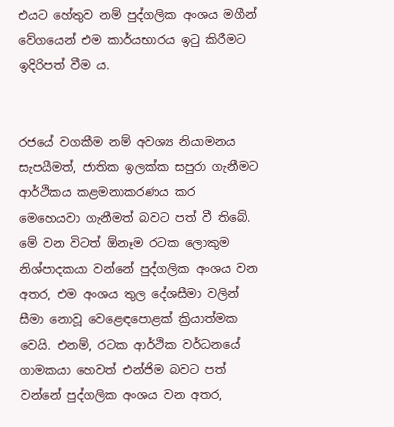එයට හේතුව නම් පුද්ගලික අංශය මගීන් වේගයෙන් එම කාර්යභාරය ඉටු කිරීමට ඉදිරිපත් වීම ය.


රජයේ වගකීම නම් අවශ්‍ය නියාමනය සැපයීමත්, ජාතික ඉලක්ක සපුරා ගැනීමට ආර්ථිකය කළමනාකරණය කර මෙහෙයවා ගැනීමත් බවට පත් වී තිබේ. මේ වන විටත් ඕනෑම රටක ලොකුම නිශ්පාදකයා වන්නේ පුද්ගලික අංශය වන අතර, එම අංශය තුල දේශසීමා වලින් සීමා නොවූ වෙළෙඳපොළක් ක්‍රියාත්මක වෙයි. එනම්, රටක ආර්ථික වර්ධනයේ ගාමකයා හෙවත් එන්ජිම බවට පත් වන්නේ පුද්ගලික අංශය වන අතර,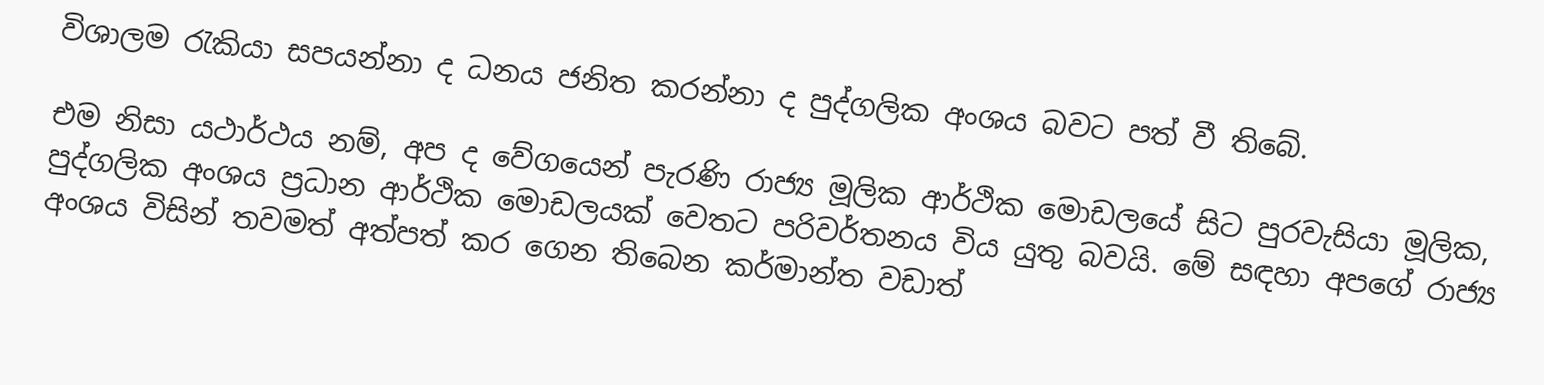විශාලම රැකියා සපයන්නා ද ධනය ජනිත කරන්නා ද පුද්ගලික අංශය බවට පත් වී තිබේ.

එම නිසා යථාර්ථය නම්, අප ද වේගයෙන් පැරණි රාජ්‍ය මූලික ආර්ථික මොඩලයේ සිට පුරවැසියා මූලික, පුද්ගලික අංශය ප්‍රධාන ආර්ථික මොඩලයක් වෙතට පරිවර්තනය විය යුතු බවයි. මේ සඳහා අපගේ රාජ්‍ය අංශය විසින් තවමත් අත්පත් කර ගෙන තිබෙන කර්මාන්ත වඩාත්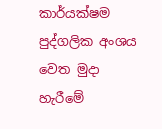කාර්යක්ෂම පුද්ගලික අංශය වෙත මුදා හැරීමේ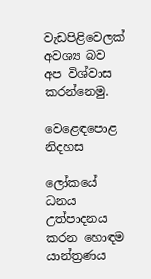වැඩපිළිවෙලක් අවශ්‍ය බව අප විශ්වාස කරන්නෙමු.

වෙළෙඳපොළ නිදහස

ලෝකයේ ධනය උත්පාදනය කරන හොඳම යාන්ත්‍රණය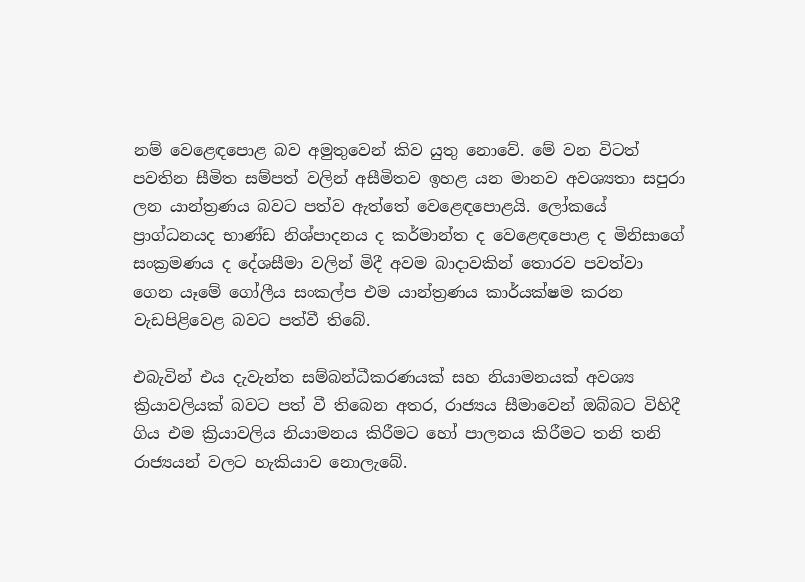නම් වෙළෙඳපොළ බව අමුතුවෙන් කිව යුතු නොවේ. මේ වන විටත් පවතින සීමිත සම්පත් වලින් අසීමිතව ඉහළ යන මානව අවශ්‍යතා සපුරා ලන යාන්ත්‍රණය බවට පත්ව ඇත්තේ වෙළෙඳපොළයි. ලෝකයේ ප්‍රාග්ධනයද භාණ්ඩ නිශ්පාදනය ද කර්මාන්ත ද වෙළෙඳපොළ ද මිනිසාගේ සංක්‍රමණය ද දේශසීමා වලින් මිදී අවම බාදාවකින් තොරව පවත්වා ගෙන යෑමේ ගෝලීය සංකල්ප එම යාන්ත්‍රණය කාර්යක්ෂම කරන වැඩපිළිවෙළ බවට පත්වී තිබේ.

එබැවින් එය දැවැන්ත සම්බන්ධීකරණයක් සහ නියාමනයක් අවශ්‍ය ක්‍රියාවලියක් බවට පත් වී තිබෙන අතර, රාජ්‍යය සීමාවෙන් ඔබ්බට විහිදී ගිය එම ක්‍රියාවලිය නියාමනය කිරීමට හෝ පාලනය කිරීමට තනි තනි රාජ්‍යයන් වලට හැකියාව නොලැබේ.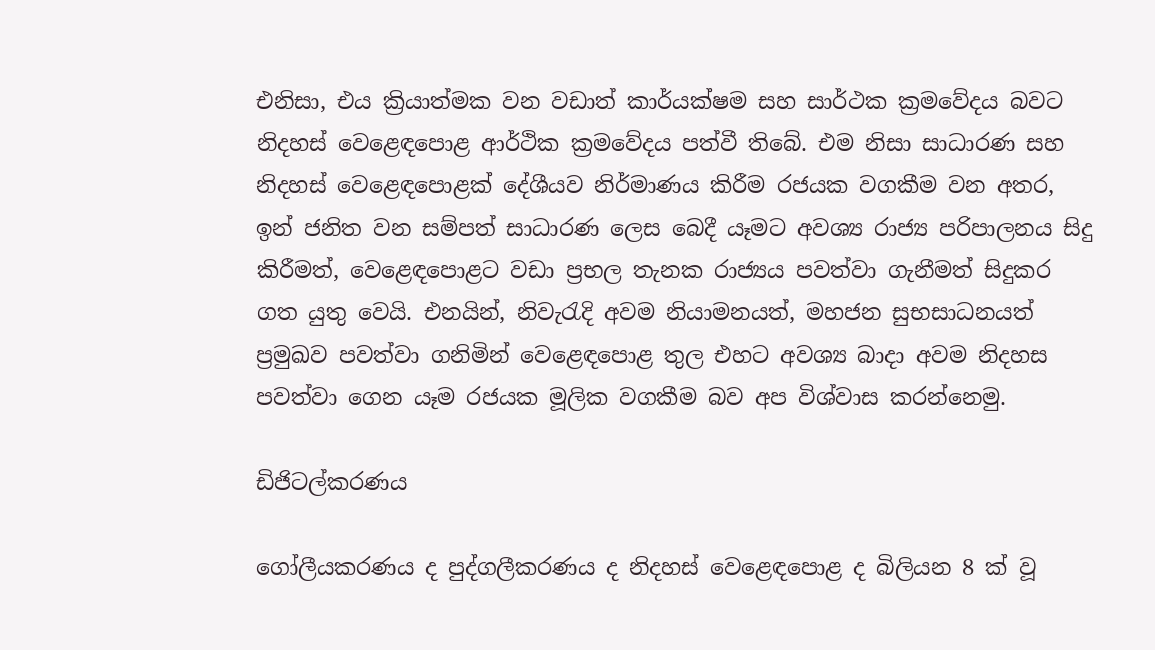එනිසා, එය ක්‍රියාත්මක වන වඩාත් කාර්යක්ෂම සහ සාර්ථක ක්‍රමවේදය බවට නිදහස් වෙළෙඳපොළ ආර්ථික ක්‍රමවේදය පත්වී තිබේ. එම නිසා සාධාරණ සහ නිදහස් වෙළෙඳපොළක් දේශීයව නිර්මාණය කිරීම රජයක වගකීම වන අතර, ඉන් ජනිත වන සම්පත් සාධාරණ ලෙස බෙදී යෑමට අවශ්‍ය රාජ්‍ය පරිපාලනය සිදු කිරීමත්, වෙළෙඳපොළට වඩා ප්‍රභල තැනක රාජ්‍යය පවත්වා ගැනීමත් සිදුකර ගත යුතු වෙයි. එනයින්, නිවැරැදි අවම නියාමනයත්, මහජන සුභසාධනයත් ප්‍රමුඛව පවත්වා ගනිමින් වෙළෙඳපොළ තුල එහට අවශ්‍ය බාදා අවම නිදහස පවත්වා ගෙන යෑම රජයක මූලික වගකීම බව අප විශ්වාස කරන්නෙමු.

ඩිජිටල්කරණය

ගෝලීයකරණය ද පුද්ගලීකරණය ද නිදහස් වෙළෙඳපොළ ද බිලියන 8 ක් වූ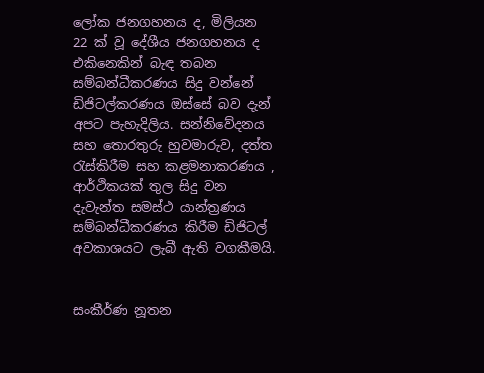ලෝක ජනගහනය ද, මිලියන 22 ක් වූ දේශීය ජනගහනය ද එකිනෙකින් බැඳ තබන සම්බන්ධීකරණය සිදු වන්නේ ඩිජිටල්කරණය ඔස්සේ බව දැන් අපට පැහැදිලිය. සන්නිවේදනය සහ තොරතුරු හුවමාරුව, දත්ත රැස්කිරීම සහ කළමනාකරණය , ආර්ථිකයක් තුල සිදු වන දැවැන්ත සමස්ථ යාන්ත්‍රණය සම්බන්ධීකරණය කිරීම ඩිජිටල් අවකාශයට ලැබී ඇති වගකීමයි.


සංකීර්ණ නූතන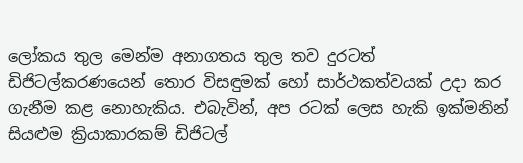ලෝකය තුල මෙන්ම අනාගතය තුල තව දුරටත් ඩිජිටල්කරණයෙන් තොර විසඳුමක් හෝ සාර්ථකත්වයක් උදා කර ගැනීම කළ නොහැකිය. එබැවින්, අප රටක් ලෙස හැකි ඉක්මනින් සියළුම ක්‍රියාකාරකම් ඩිජිටල්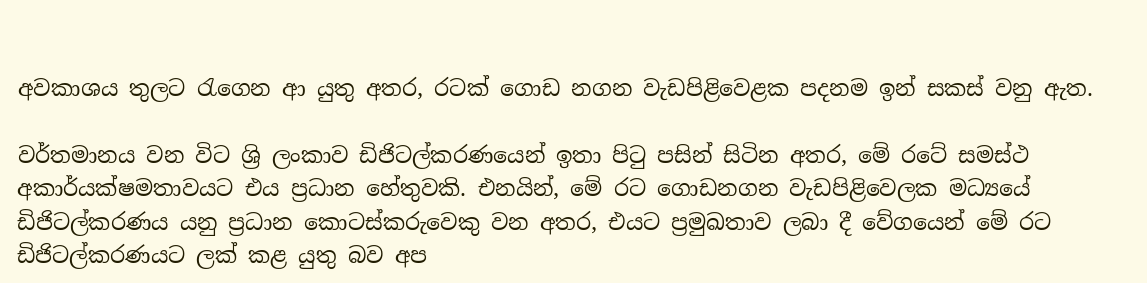අවකාශය තුලට රැගෙන ආ යුතු අතර, රටක් ගොඩ නගන වැඩපිළිවෙළක පදනම ඉන් සකස් වනු ඇත.

වර්තමානය වන විට ශ්‍රි ලංකාව ඩිජිටල්කරණයෙන් ඉතා පිටු පසින් සිටින අතර, මේ රටේ සමස්ථ අකාර්යක්ෂමතාවයට එය ප්‍රධාන හේතුවකි. එනයින්, මේ රට ගොඩනගන වැඩපිළිවෙලක මධ්‍යයේ ඩිජිටල්කරණය යනු ප්‍රධාන කොටස්කරුවෙකු වන අතර, එයට ප්‍රමුඛතාව ලබා දී වේගයෙන් මේ රට ඩිජිටල්කරණයට ලක් කළ යුතු බව අප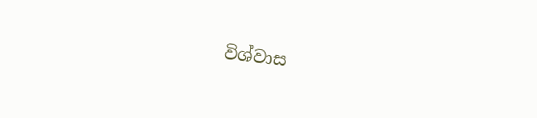විශ්වාස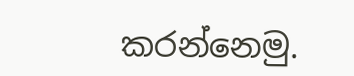කරන්නෙමු.